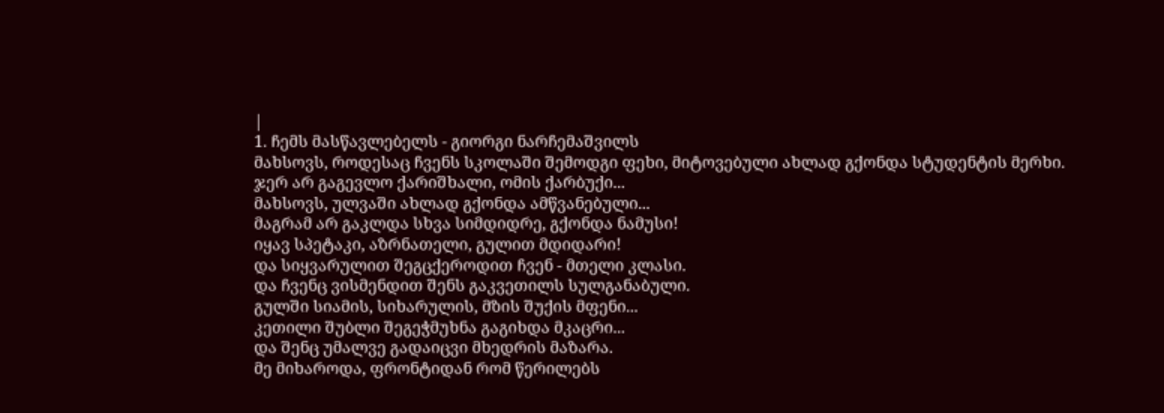|
1. ჩემს მასწავლებელს - გიორგი ნარჩემაშვილს
მახსოვს, როდესაც ჩვენს სკოლაში შემოდგი ფეხი, მიტოვებული ახლად გქონდა სტუდენტის მერხი.
ჯერ არ გაგევლო ქარიშხალი, ომის ქარბუქი...
მახსოვს, ულვაში ახლად გქონდა ამწვანებული...
მაგრამ არ გაკლდა სხვა სიმდიდრე, გქონდა ნამუსი!
იყავ სპეტაკი, აზრნათელი, გულით მდიდარი!
და სიყვარულით შეგცქეროდით ჩვენ - მთელი კლასი.
და ჩვენც ვისმენდით შენს გაკვეთილს სულგანაბული.
გულში სიამის, სიხარულის, მზის შუქის მფენი...
კეთილი შუბლი შეგეჭმუხნა გაგიხდა მკაცრი...
და შენც უმალვე გადაიცვი მხედრის მაზარა.
მე მიხაროდა, ფრონტიდან რომ წერილებს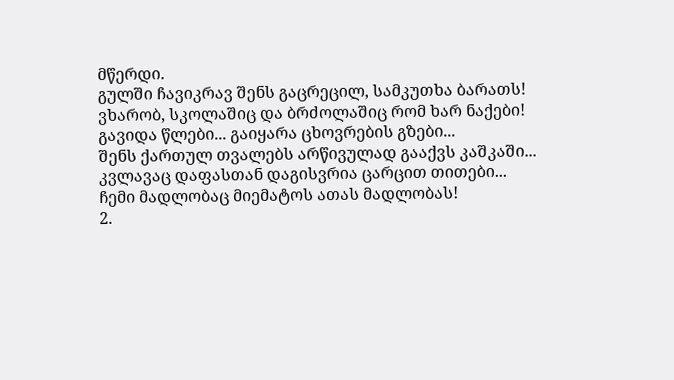მწერდი.
გულში ჩავიკრავ შენს გაცრეცილ, სამკუთხა ბარათს!
ვხარობ, სკოლაშიც და ბრძოლაშიც რომ ხარ ნაქები!
გავიდა წლები... გაიყარა ცხოვრების გზები...
შენს ქართულ თვალებს არწივულად გააქვს კაშკაში...
კვლავაც დაფასთან დაგისვრია ცარცით თითები...
ჩემი მადლობაც მიემატოს ათას მადლობას!
2.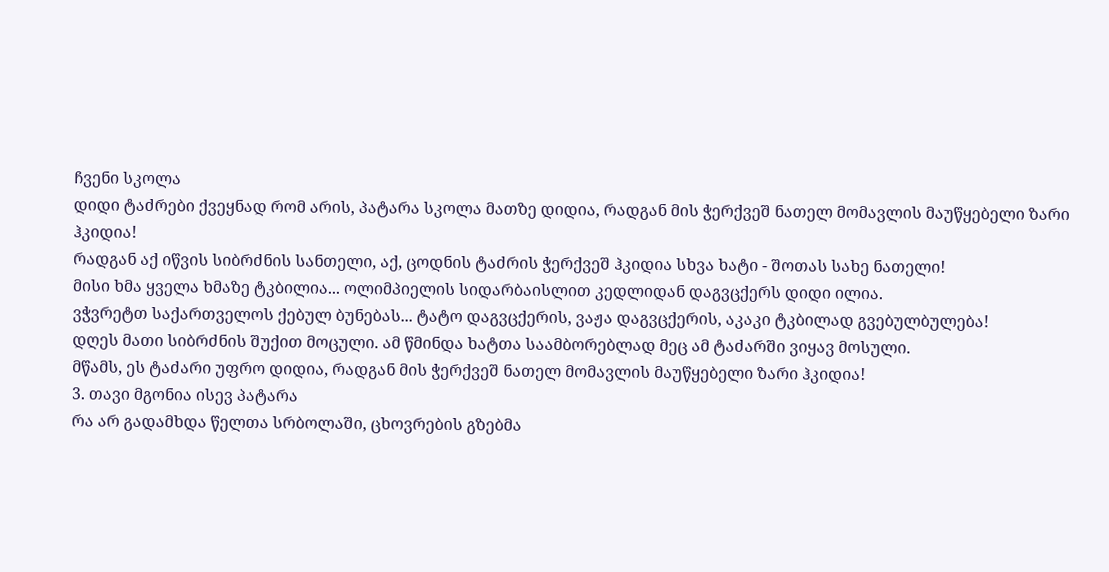ჩვენი სკოლა
დიდი ტაძრები ქვეყნად რომ არის, პატარა სკოლა მათზე დიდია, რადგან მის ჭერქვეშ ნათელ მომავლის მაუწყებელი ზარი ჰკიდია!
რადგან აქ იწვის სიბრძნის სანთელი, აქ, ცოდნის ტაძრის ჭერქვეშ ჰკიდია სხვა ხატი - შოთას სახე ნათელი!
მისი ხმა ყველა ხმაზე ტკბილია... ოლიმპიელის სიდარბაისლით კედლიდან დაგვცქერს დიდი ილია.
ვჭვრეტთ საქართველოს ქებულ ბუნებას... ტატო დაგვცქერის, ვაჟა დაგვცქერის, აკაკი ტკბილად გვებულბულება!
დღეს მათი სიბრძნის შუქით მოცული. ამ წმინდა ხატთა საამბორებლად მეც ამ ტაძარში ვიყავ მოსული.
მწამს, ეს ტაძარი უფრო დიდია, რადგან მის ჭერქვეშ ნათელ მომავლის მაუწყებელი ზარი ჰკიდია!
3. თავი მგონია ისევ პატარა
რა არ გადამხდა წელთა სრბოლაში, ცხოვრების გზებმა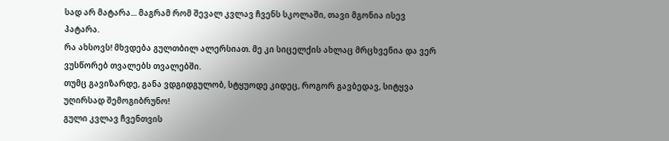სად არ მატარა... მაგრამ რომ შევალ კვლავ ჩვენს სკოლაში, თავი მგონია ისევ პატარა.
რა ახსოვს! მხვდება გულთბილ ალერსიათ. მე კი სიცელქის ახლაც მრცხვენია და ვერ ვუსწორებ თვალებს თვალებში.
თუმც გავიზარდე, განა ვდგიდგულობ, სტყუოდე კიდეც, როგორ გავბედავ, სიტყვა უღირსად შემოგიბრუნო!
გული კვლავ ჩვენთვის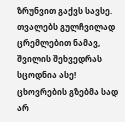ზრუნვით გაქვს სავსე. თვალებს გულჩვილად ცრემლებით ნამავ, შვილის შეხვედრას სცოდნია ასე!
ცხოვრების გზებმა სად არ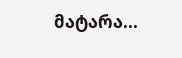მატარა...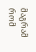მაგრამ რომ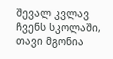შევალ კვლავ ჩვენს სკოლაში, თავი მგონია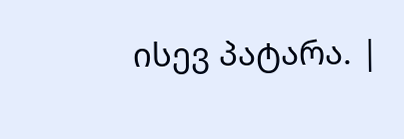ისევ პატარა. |